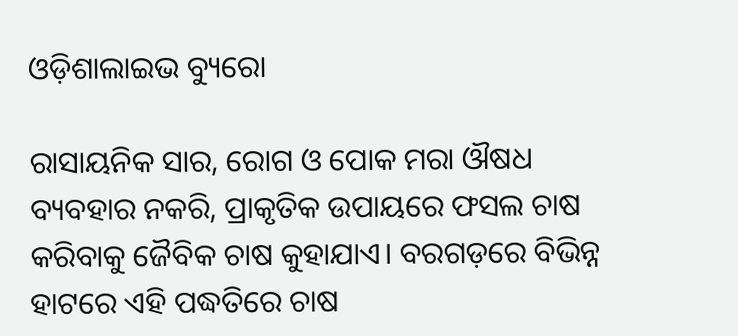ଓଡ଼ିଶାଲାଇଭ ବ୍ୟୁରୋ

ରାସାୟନିକ ସାର, ରୋଗ ଓ ପୋକ ମରା ଔଷଧ ବ୍ୟବହାର ନକରି, ପ୍ରାକୃତିକ ଉପାୟରେ ଫସଲ ଚାଷ କରିବାକୁ ଜୈବିକ ଚାଷ କୁହାଯାଏ। ବରଗଡ଼ରେ ବିଭିନ୍ନ ହାଟରେ ଏହି ପଦ୍ଧତିରେ ଚାଷ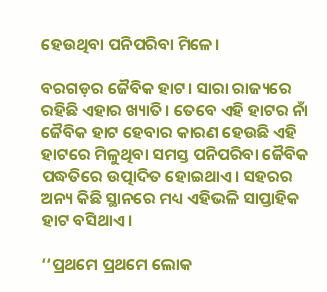ହେଉଥିବା ପନିପରିବା ମିଳେ।

ବରଗଡ଼ର ଜୈବିକ ହାଟ। ସାରା ରାଜ୍ୟରେ ରହିଛି ଏହାର ଖ୍ୟାତି। ତେବେ ଏହି ହାଟର ନାଁ ଜୈବିକ ହାଟ ହେବାର କାରଣ ହେଉଛି ଏହି ହାଟରେ ମିଳୁଥିବା ସମସ୍ତ ପନିପରିବା ଜୈବିକ ପଦ୍ଧତିରେ ଉତ୍ପାଦିତ ହୋଇଥାଏ। ସହରର ଅନ୍ୟ କିଛି ସ୍ଥାନରେ ମଧ୍ୟ ଏହିଭଳି ସାପ୍ତାହିକ ହାଟ ବସିଥାଏ।

‘‘ପ୍ରଥମେ ପ୍ରଥମେ ଲୋକ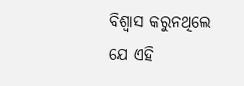ବିଶ୍ୱାସ କରୁନଥିଲେ ଯେ ଏହି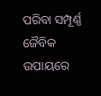ପରିବା ସମ୍ପୂର୍ଣ୍ଣ ଜୈବିକ ଉପାୟରେ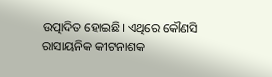ଉତ୍ପାଦିତ ହୋଇଛି। ଏଥିରେ କୌଣସି ରାସାୟନିକ କୀଟନାଶକ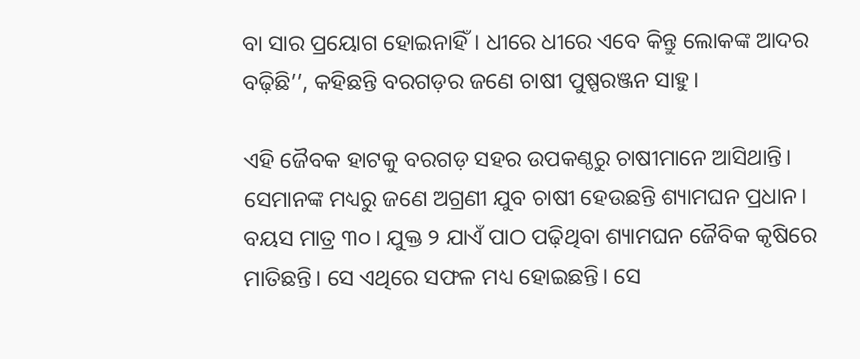ବା ସାର ପ୍ରୟୋଗ ହୋଇନାହିଁ। ଧୀରେ ଧୀରେ ଏବେ କିନ୍ତୁ ଲୋକଙ୍କ ଆଦର ବଢ଼ିଛି’’, କହିଛନ୍ତି ବରଗଡ଼ର ଜଣେ ଚାଷୀ ପୁଷ୍ପରଞ୍ଜନ ସାହୁ।

ଏହି ଜୈବକ ହାଟକୁ ବରଗଡ଼ ସହର ଉପକଣ୍ଠରୁ ଚାଷୀମାନେ ଆସିଥାନ୍ତି। ସେମାନଙ୍କ ମଧ୍ୟରୁ ଜଣେ ଅଗ୍ରଣୀ ଯୁବ ଚାଷୀ ହେଉଛନ୍ତି ଶ୍ୟାମଘନ ପ୍ରଧାନ। ବୟସ ମାତ୍ର ୩୦। ଯୁକ୍ତ ୨ ଯାଏଁ ପାଠ ପଢ଼ିଥିବା ଶ୍ୟାମଘନ ଜୈବିକ କୃଷିରେ ମାତିଛନ୍ତି। ସେ ଏଥିରେ ସଫଳ ମଧ୍ୟ ହୋଇଛନ୍ତି। ସେ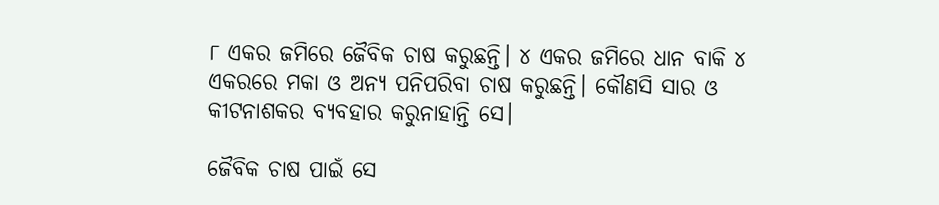୮ ଏକର ଜମିରେ ଜୈବିକ ଚାଷ କରୁଛନ୍ତି। ୪ ଏକର ଜମିରେ ଧାନ ବାକି ୪ ଏକରରେ ମକା ଓ ଅନ୍ୟ ପନିପରିବା ଚାଷ କରୁଛନ୍ତି। କୌଣସି ସାର ଓ କୀଟନାଶକର ବ୍ୟବହାର କରୁନାହାନ୍ତି ସେ।

ଜୈବିକ ଚାଷ ପାଇଁ ସେ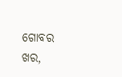ଗୋବର ଖର,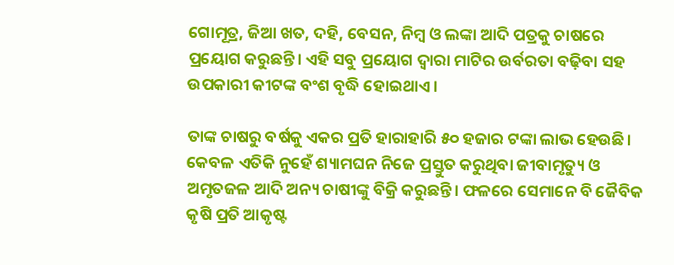ଗୋମୂତ୍ର, ଜିଆ ଖତ, ଦହି, ବେସନ, ନିମ୍ବ ଓ ଲଙ୍କା ଆଦି ପତ୍ରକୁ ଚାଷରେ ପ୍ରୟୋଗ କରୁଛନ୍ତି। ଏହି ସବୁ ପ୍ରୟୋଗ ଦ୍ୱାରା ମାଟିର ଉର୍ବରତା ବଢ଼ିବା ସହ ଉପକାରୀ କୀଟଙ୍କ ବଂଶ ବୃଦ୍ଧି ହୋଇଥାଏ।

ତାଙ୍କ ଚାଷରୁ ବର୍ଷକୁ ଏକର ପ୍ରତି ହାରାହାରି ୫୦ ହଜାର ଟଙ୍କା ଲାଭ ହେଉଛି। କେବଳ ଏତିକି ନୁହେଁ ଶ୍ୟାମଘନ ନିଜେ ପ୍ରସ୍ତୁତ କରୁଥିବା ଜୀବାମୃତ୍ୟୁ ଓ ଅମୃତଜଳ ଆଦି ଅନ୍ୟ ଚାଷୀଙ୍କୁ ବିକ୍ରି କରୁଛନ୍ତି। ଫଳରେ ସେମାନେ ବି ଜୈବିକ କୃଷି ପ୍ରତି ଆକୃଷ୍ଟ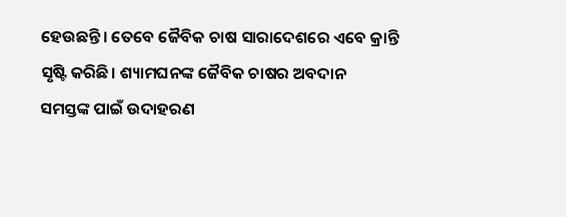ହେଉଛନ୍ତି। ତେବେ ଜୈବିକ ଚାଷ ସାରାଦେଶରେ ଏବେ କ୍ରାନ୍ତି ସୃଷ୍ଟି କରିଛି। ଶ୍ୟାମଘନଙ୍କ ଜୈବିକ ଚାଷର ଅବଦାନ ସମସ୍ତଙ୍କ ପାଇଁ ଉଦାହରଣ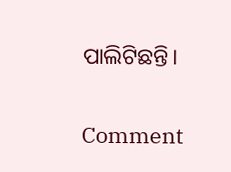ପାଲିଟିଛନ୍ତି।

Comment